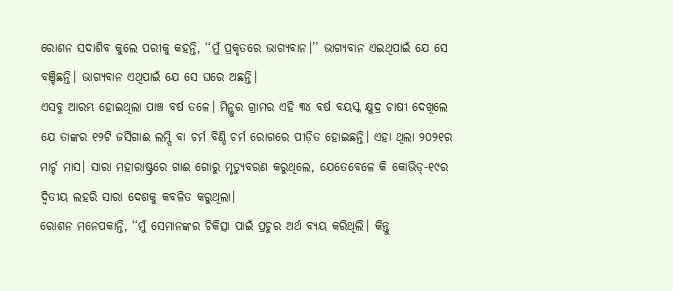ରୋଶନ ସଦାଶିବ କୁଲେ ପରୀକୁ କହନ୍ତି, ‘‘ମୁଁ ପ୍ରକୃତରେ ଭାଗ୍ୟବାନ।’’ ଭାଗ୍ୟବାନ ଏଇଥିପାଇଁ ଯେ ସେ ବଞ୍ଚିଛନ୍ତି। ଭାଗ୍ୟବାନ ଏଥିପାଇଁ ଯେ ସେ ଘରେ ଅଛନ୍ତି।
ଏସବୁ ଆରମ୍ଭ ହୋଇଥିଲା ପାଞ୍ଚ ବର୍ଷ ତଳେ। ମିନ୍ଥୁର ଗ୍ରାମର ଏହି ୩୪ ବର୍ଷ ବୟସ୍କ କ୍ଷୁଦ୍ର ଚାଷୀ ଦେଖିଲେ ଯେ ତାଙ୍କର ୧୨ଟି ଜର୍ସିଗାଈ ଲମ୍ପି ବା ଚର୍ମ ବିଣ୍ଡି ଚର୍ମ ରୋଗରେ ପୀଡ଼ିତ ହୋଇଛନ୍ତି। ଏହା ଥିଲା ୨୦୨୧ର ମାର୍ଚ୍ଚ ମାସ। ସାରା ମହାରାଷ୍ଟ୍ରରେ ଗାଈ ଗୋରୁ ମୃତ୍ୟୁବରଣ କରୁଥିଲେ, ଯେତେବେଳେ କି କୋଭିଡ୍-୧୯ର ଦ୍ୱିତୀୟ ଲହରି ସାରା ଦେଶକୁ କବଳିତ କରୁଥିଲା।
ରୋଶନ ମନେପକାନ୍ତି, ‘‘ମୁଁ ସେମାନଙ୍କର ଚିକିତ୍ସା ପାଇଁ ପ୍ରଚୁର ଅର୍ଥ ବ୍ୟୟ କରିଥିଲି। କିନ୍ତୁ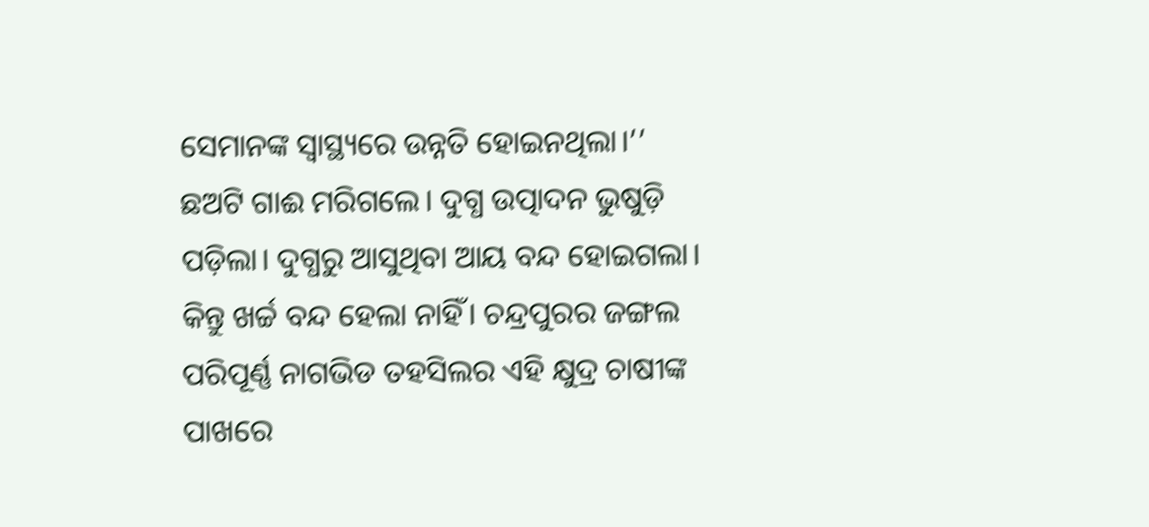ସେମାନଙ୍କ ସ୍ୱାସ୍ଥ୍ୟରେ ଉନ୍ନତି ହୋଇନଥିଲା।’’
ଛଅଟି ଗାଈ ମରିଗଲେ। ଦୁଗ୍ଧ ଉତ୍ପାଦନ ଭୁଷୁଡ଼ି ପଡ଼ିଲା। ଦୁଗ୍ଧରୁ ଆସୁଥିବା ଆୟ ବନ୍ଦ ହୋଇଗଲା। କିନ୍ତୁ ଖର୍ଚ୍ଚ ବନ୍ଦ ହେଲା ନାହିଁ। ଚନ୍ଦ୍ରପୁରର ଜଙ୍ଗଲ ପରିପୂର୍ଣ୍ଣ ନାଗଭିଡ ତହସିଲର ଏହି କ୍ଷୁଦ୍ର ଚାଷୀଙ୍କ ପାଖରେ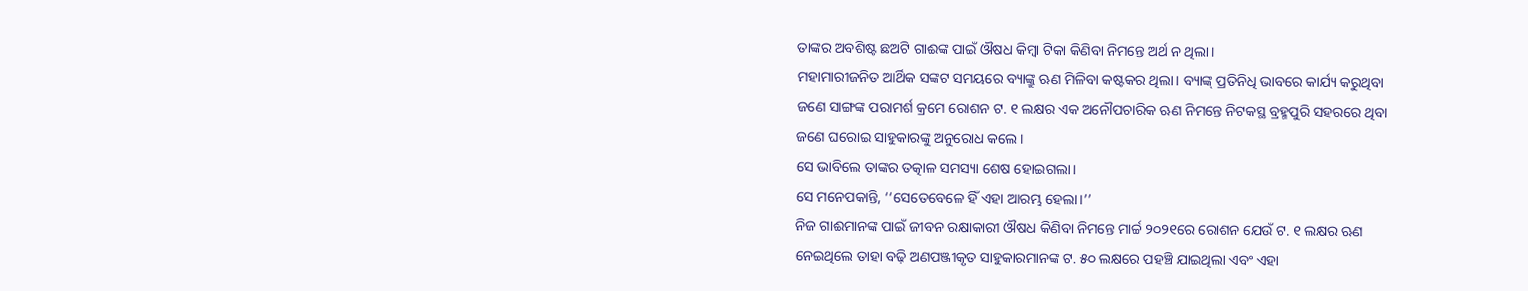ତାଙ୍କର ଅବଶିଷ୍ଟ ଛଅଟି ଗାଈଙ୍କ ପାଇଁ ଔଷଧ କିମ୍ବା ଟିକା କିଣିବା ନିମନ୍ତେ ଅର୍ଥ ନ ଥିଲା।
ମହାମାରୀଜନିତ ଆର୍ଥିକ ସଙ୍କଟ ସମୟରେ ବ୍ୟାଙ୍କ୍ରୁ ଋଣ ମିଳିବା କଷ୍ଟକର ଥିଲା। ବ୍ୟାଙ୍କ୍ ପ୍ରତିନିଧି ଭାବରେ କାର୍ଯ୍ୟ କରୁଥିବା ଜଣେ ସାଙ୍ଗଙ୍କ ପରାମର୍ଶ କ୍ରମେ ରୋଶନ ଟ. ୧ ଲକ୍ଷର ଏକ ଅନୌପଚାରିକ ଋଣ ନିମନ୍ତେ ନିଟକସ୍ଥ ବ୍ରହ୍ମପୁରି ସହରରେ ଥିବା ଜଣେ ଘରୋଇ ସାହୁକାରଙ୍କୁ ଅନୁରୋଧ କଲେ।
ସେ ଭାବିଲେ ତାଙ୍କର ତତ୍କାଳ ସମସ୍ୟା ଶେଷ ହୋଇଗଲା।
ସେ ମନେପକାନ୍ତି, ‘‘ସେତେବେଳେ ହିଁ ଏହା ଆରମ୍ଭ ହେଲା।’’
ନିଜ ଗାଈମାନଙ୍କ ପାଇଁ ଜୀବନ ରକ୍ଷାକାରୀ ଔଷଧ କିଣିବା ନିମନ୍ତେ ମାର୍ଚ୍ଚ ୨୦୨୧ରେ ରୋଶନ ଯେଉଁ ଟ. ୧ ଲକ୍ଷର ଋଣ ନେଇଥିଲେ ତାହା ବଢ଼ି ଅଣପଞ୍ଜୀକୃତ ସାହୁକାରମାନଙ୍କ ଟ. ୫୦ ଲକ୍ଷରେ ପହଞ୍ଚି ଯାଇଥିଲା ଏବଂ ଏହା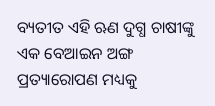ବ୍ୟତୀତ ଏହି ଋଣ ଦୁଗ୍ଧ ଚାଷୀଙ୍କୁ ଏକ ବେଆଇନ ଅଙ୍ଗ ପ୍ରତ୍ୟାରୋପଣ ମଧ୍ୟକୁ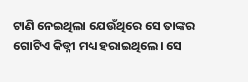ଟାଣି ନେଇଥିଲା ଯେଉଁଥିରେ ସେ ତାଙ୍କର ଗୋଟିଏ କିଡ୍ନୀ ମଧ୍ୟ ହରାଇଥିଲେ। ସେ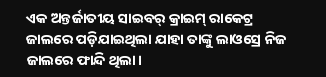ଏକ ଅନ୍ତର୍ଜାତୀୟ ସାଇବର୍ କ୍ରାଇମ୍ ରାକେଟ୍ର ଜାଲରେ ପଡ଼ିଯାଇଥିଲା ଯାହା ତାଙ୍କୁ ଲାଓସ୍ରେ ନିଜ ଜାଲରେ ଫାନ୍ଦି ଥିଲା।